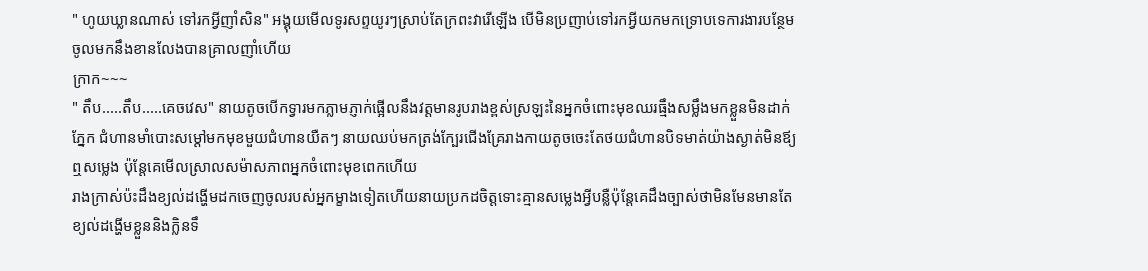" ហូយឃ្លានណាស់ ទៅរកអ្វីញាំសិន" អង្គុយមើលទូរសព្ទយូរៗស្រាប់តែក្រពះវារើឡើង បើមិនប្រញាប់ទៅរកអ្វីយកមកទ្រោបទេការងារបន្ថែមចូលមកនឹងខានលែងបានគ្រាលញាំហើយ
ក្រាក~~~
" តឹប.....តឹប.....គេចវេស" នាយតូចបើកទ្វារមកភ្លាមភ្ញាក់ផ្អើលនឹងវត្តមានរូបរាងខ្ពស់ស្រឡះនៃអ្នកចំពោះមុខឈរធ្មឹងសម្លឹងមកខ្លួនមិនដាក់ភ្នែក ជំហានមាំបោះសម្ដៅមកមុខមួយជំហានយឺតៗ នាយឈប់មកត្រង់ក្បែរជើងគ្រែរាងកាយតូចចេះតែថយជំហានបិទមាត់យ៉ាងស្ងាត់មិនឪ្យឮសម្លេង ប៉ុន្តែគេមើលស្រាលសម៉ាសភាពអ្នកចំពោះមុខពេកហើយ
រាងក្រាស់ប៉ះដឹងខ្យល់ដង្ហើមដកចេញចូលរបស់អ្នកម្ខាងទៀតហើយនាយប្រកដចិត្តទោះគ្មានសម្លេងអ្វីបន្លឺប៉ុន្តែគេដឹងច្បាស់ថាមិនមែនមានតែខ្យល់ដង្ហើមខ្លួននិងក្លិនទឹ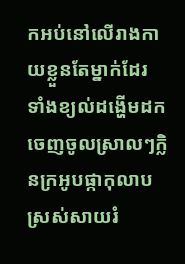កអប់នៅលើរាងកាយខ្លួនតែម្នាក់ដែរ
ទាំងខ្យល់ដង្ហើមដកចេញចូលស្រាលៗក្លិនក្រអូបផ្កាកុលាបស្រស់សាយរំ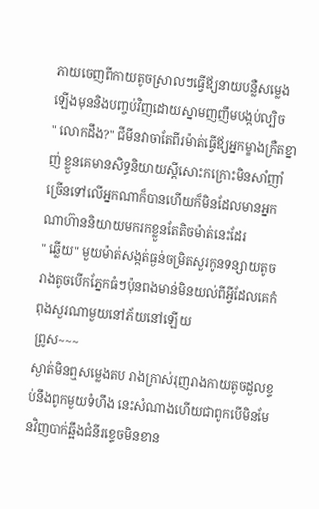ភាយចេញពីកាយតូចស្រាលៗធ្វើឪ្យនាយបន្លឺសម្លេងឡើងមុននិងបញ្ចប់វិញដោយស្នាមញញឹមបង្កប់ល្បិច
" លោកដឹង?" ជីមីនវាចាតែពីរម៉ាត់ធ្វើឪ្យអ្នកម្ខាងក្រឺតខ្នាញ់ ខ្លួនគេមានសិទ្ធនិយាយស្ដីសោះកក្រោះមិនសាំញាំច្រើនទៅលើអ្នកណាក៏បានហើយក៏មិនដែលមានអ្នកណាហ៊ាននិយាយមករកខ្លួនតែតិចម៉ាត់នេះដែរ
" ឆ្លើយ" មួយម៉ាត់សង្កត់ធ្ងន់ចម្រិតសួរកូនទន្សាយតូច រាងតូចបើកភ្នែកធំៗប៉ុនពងមាន់មិនយល់ពីអ្វីដែលគេកំពុងសួរណាមួយនៅភ័យនៅឡើយ
ព្រូស~~~
ស្ងាត់មិនឮសម្លេងតប រាងក្រាស់រុញរាងកាយតូចដួលខ្ទប់នឹងពូកមួយទំហឹង នេះសំណាងហើយជាពូកបើមិនមែនវិញបាក់ឆ្អឹងជំនីរខ្ទេចមិនខាន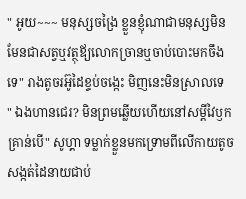" អូយ~~~ មនុស្សចង្រៃ ខ្លួនខ្ញុំណាជាមនុស្សមិនមែនជាសត្វឬវត្ថុឪ្យលោកច្រានឬចាប់បោះមកចឹងទេ" រាងតូចរអ៊ូដៃខ្ទប់ចង្កេះ មិញនេះមិនស្រាលទេ
" ឯងហានជេរ? មិនព្រមឆ្លើយហើយនៅសម្ដីវៃឫកគ្រាន់បើ" សូហ្គា ទម្លាក់ខ្លួនមកទ្រោមពីលើកាយតូចសង្កត់ដៃនាយជាប់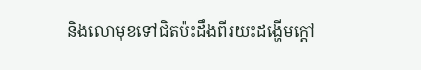និងលោមុខទៅជិតប៉ះដឹងពីរយះដង្ហើមក្ដៅ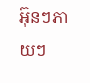អ៊ុនៗភាយៗ